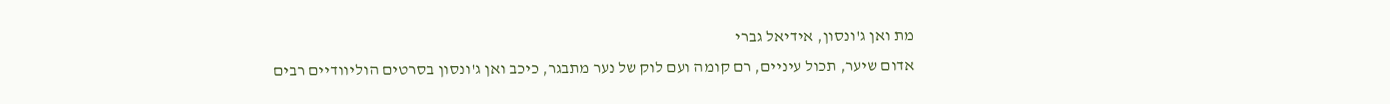מת ואן ג'ונסון, אידיאל גברי
אדום שיער, תכול עיניים, רם קומה ועם לוק של נער מתבגר, כיכב ואן ג'ונסון בסרטים הוליוודיים רבים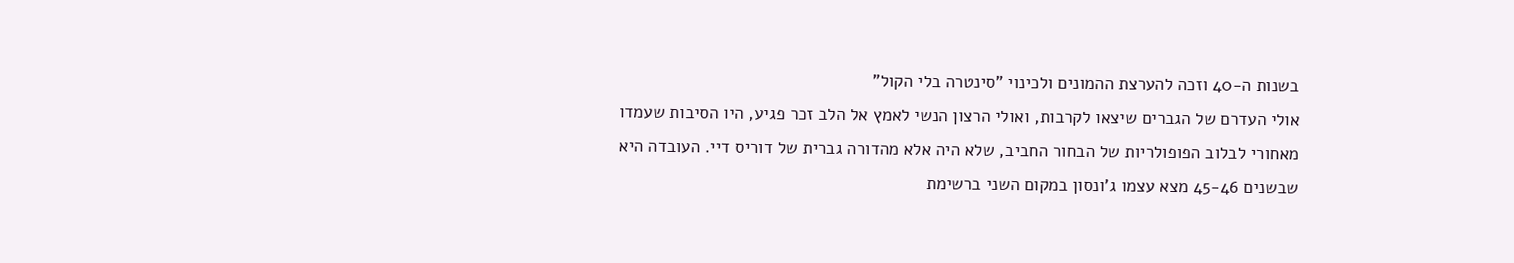בשנות ה-40 וזכה להערצת ההמונים ולכינוי "סינטרה בלי הקול"
אולי העדרם של הגברים שיצאו לקרבות, ואולי הרצון הנשי לאמץ אל הלב זכר פגיע, היו הסיבות שעמדו מאחורי לבלוב הפופולריות של הבחור החביב, שלא היה אלא מהדורה גברית של דוריס דיי. העובדה היא שבשנים 45-46 מצא עצמו ג'ונסון במקום השני ברשימת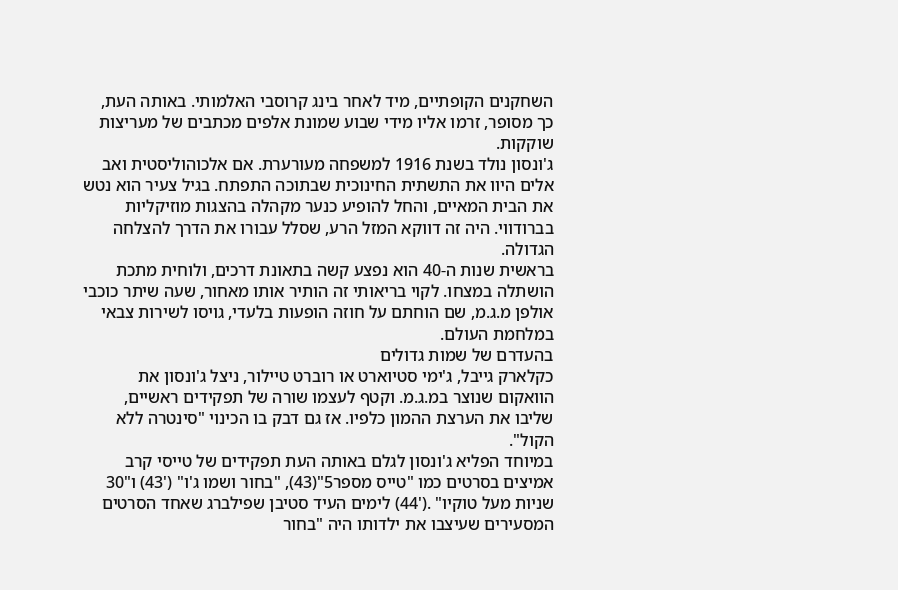השחקנים הקופתיים, מיד לאחר בינג קרוסבי האלמותי. באותה העת, כך מסופר, זרמו אליו מידי שבוע שמונת אלפים מכתבים של מעריצות שוקקות.
ג'ונסון נולד בשנת 1916 למשפחה מעורערת. אם אלכוהוליסטית ואב אלים היוו את התשתית החינוכית שבתוכה התפתח. בגיל צעיר הוא נטש את הבית המאיים, והחל להופיע כנער מקהלה בהצגות מוזיקליות בברודווי. היה זה דווקא המזל הרע, שסלל עבורו את הדרך להצלחה הגדולה.
בראשית שנות ה-40 הוא נפצע קשה בתאונת דרכים, ולוחית מתכת הושתלה במצחו. לקוי בריאותי זה הותיר אותו מאחור, שעה שיתר כוכבי אולפן מ.ג.מ, שם הוחתם על חוזה הופעות בלעדי, גויסו לשירות צבאי במלחמת העולם.
בהעדרם של שמות גדולים
כקלארק גייבל, ג'ימי סטיוארט או רוברט טיילור, ניצל ג'ונסון את הוואקום שנוצר במ.ג.מ. וקטף לעצמו שורה של תפקידים ראשיים, שליבו את הערצת ההמון כלפיו. אז גם דבק בו הכינוי "סינטרה ללא הקול".
במיוחד הפליא ג'ונסון לגלם באותה העת תפקידים של טייסי קרב אמיצים בסרטים כמו "טייס מספר5"(43), "בחור ושמו ג'ו" ('43) ו"30 שניות מעל טוקיו" .('44) לימים העיד סטיבן שפילברג שאחד הסרטים המסעירים שעיצבו את ילדותו היה "בחור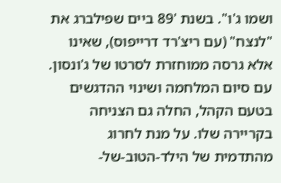ושמו ג'ו". בשנת '89 ביים שפילברג את "לנצח" (עם ריצ'רד דרייפוס), שאינו אלא גרסה ממוחזרת לסרטו של ג'ונסון.
עם סיום המלחמה ושינוי ההדגשים בטעם הקהל, החלה גם הצניחה בקריירה שלו. על מנת לחרוג מהתדמית של הילד-הטוב-של-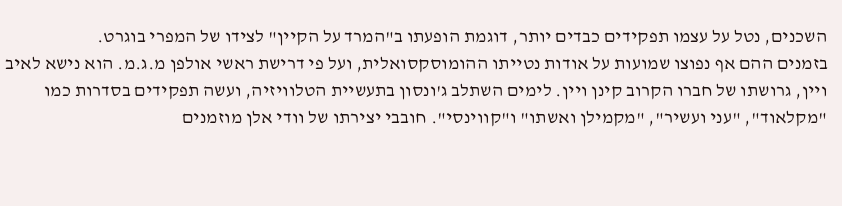השכנים, נטל על עצמו תפקידים כבדים יותר, דוגמת הופעתו ב"המרד על הקיין" לצידו של המפרי בוגרט.
בזמנים ההם אף נפוצו שמועות על אודות נטייתו ההומוסקסואלית, ועל פי דרישת ראשי אולפן מ.ג.מ. הוא נישא לאיב ויין, גרושתו של חברו הקרוב קינן ויין. לימים השתלב ג'ונסון בתעשיית הטלוויזיה, ועשה תפקידים בסדרות כמו "מקלאוד", "עני ועשיר", "מקמילן ואשתו" ו"קווינסי". חובבי יצירתו של וודי אלן מוזמנים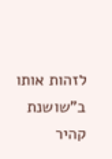לזהות אותו ב"שושנת קהיר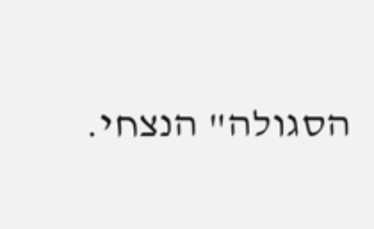הסגולה" הנצחי.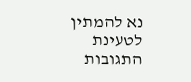נא להמתין לטעינת התגובות